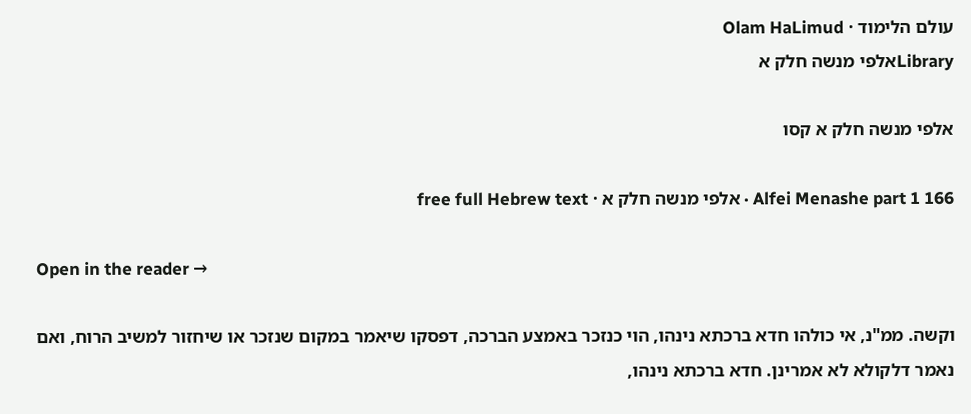עולם הלימוד · Olam HaLimud
Libraryאלפי מנשה חלק א

אלפי מנשה חלק א קסו

Alfei Menashe part 1 166 · אלפי מנשה חלק א · free full Hebrew text

Open in the reader →

וקשה. ממ"נ, אי כולהו חדא ברכתא נינהו, הוי כנזכר באמצע הברכה, דפסקו שיאמר במקום שנזכר או שיחזור למשיב הרוח, ואם נאמר דלקולא לא אמרינן. חדא ברכתא נינהו,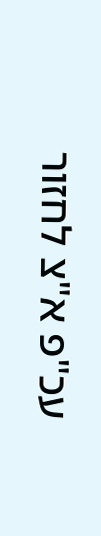עכ"פ א"צ לחזור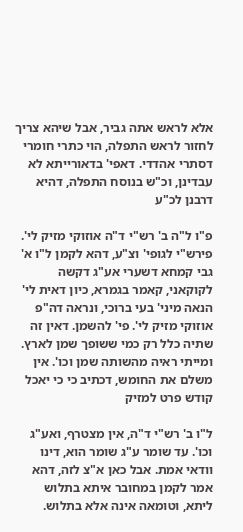אלא לראש אתה גביר, אבל שיהא צריך לחזור לראש התפלה, הוי כתרי חומרי דסתרי אהדדי. דאפי' בדאורייתא לא עבדינן, וכ"ש בנוסח התפלה, דהיא דרבנן לכ"ע

פ"ו ל"ה ב' רש"י ד"ה אוזוקי מזיק לי'. פירש"י לגופי' וצ"ע, דהא לקמן ל"ו א' גבי קמחא דשערי אע"ג דקשה לקוקאני, קאמר בגמרא, כיון דאית לי' הנאה מיני' בעי ברוכי, ונראה דה"פ אוזוקי מזיק לי'. פי' להשמן. דאין זה שתיה כלל רק כמי ששופך שמן לארץ. ומייתי ראיה מהשותה שמן וכו'. אין משלם את החומש, דכתיב כי כי יאכל קודש פרט למזיק

ל"ו ב' רש"י ד"ה, אין מצטרף, ואע"ג וכו'. עד שומר ע"ג שומר הוא, דינו וודאי אמת. אבל כאן א"צ לזה, דהא אמר לקמן במחובר איתא בתלוש ליתא, וטומאה אינה אלא בתלוש.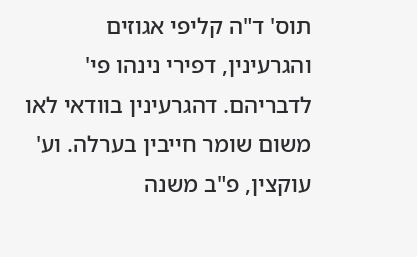תוס' ד"ה קליפי אגוזים והגרעינין, דפירי נינהו פי' לדבריהם. דהגרעינין בוודאי לאו משום שומר חייבין בערלה. וע' עוקצין, פ"ב משנה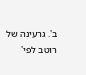ב'. גרעינה של רוטב לפי'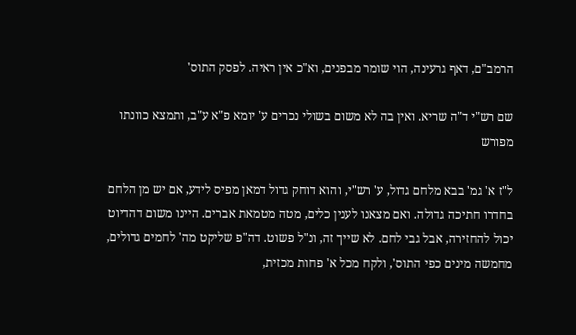הרמב"ם, דאף גרעינה, הוי שומר מבפנים, וא"כ אין ראיה. לפסק התוס'

שם רש"י ד"ה שריא. ואין בה לא משום בשולי נכרים ע' יומא פ"א ע"ב, ותמצא כוונתו מפורש

ל"ז א' גמ' בבא מלחם גדול, ע' רש"י, והוא דוחק גדול דמאן מפיס לידע, אם יש מן הלחם בחדרו חתיכה גדולה. ואם מצאנו לענין כלים, מטה מטמאת אברים. היינו משום דהדיוט יכול להחזירה, אבל גבי לחם. לא שייך זה, ונ"ל פשוט. דה"פ שליקט מה' לחמים גדולים, מחמשה מינים כפי התוס', ולקח מכל א' פחות מכזית,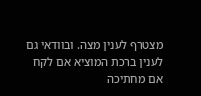מצטרף לענין מצה. ובוודאי גם לענין ברכת המוציא אם לקח אם מחתיכה